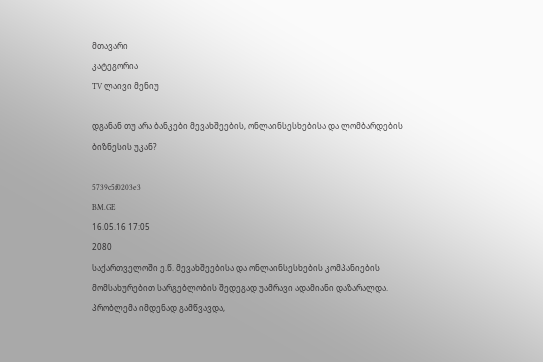მთავარი
კატეგორია
TV ლაივი მენიუ

დგანან თუ არა ბანკები მევახშეების, ონლაინსესხებისა და ლომბარდების ბიზნესის უკან?

5739c5f0203e3
BM.GE
16.05.16 17:05
2080
საქართველოში ე.წ. მევახშეებისა და ონლაინსესხების კომპანიების მომსახურებით სარგებლობის შედეგად უამრავი ადამიანი დაზარალდა. პრობლემა იმდენად გამწვავდა,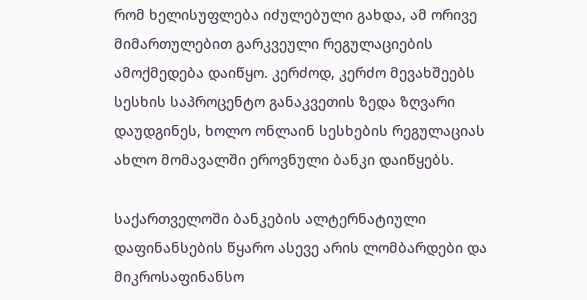რომ ხელისუფლება იძულებული გახდა, ამ ორივე მიმართულებით გარკვეული რეგულაციების ამოქმედება დაიწყო. კერძოდ, კერძო მევახშეებს სესხის საპროცენტო განაკვეთის ზედა ზღვარი დაუდგინეს, ხოლო ონლაინ სესხების რეგულაციას ახლო მომავალში ეროვნული ბანკი დაიწყებს.

საქართველოში ბანკების ალტერნატიული დაფინანსების წყარო ასევე არის ლომბარდები და მიკროსაფინანსო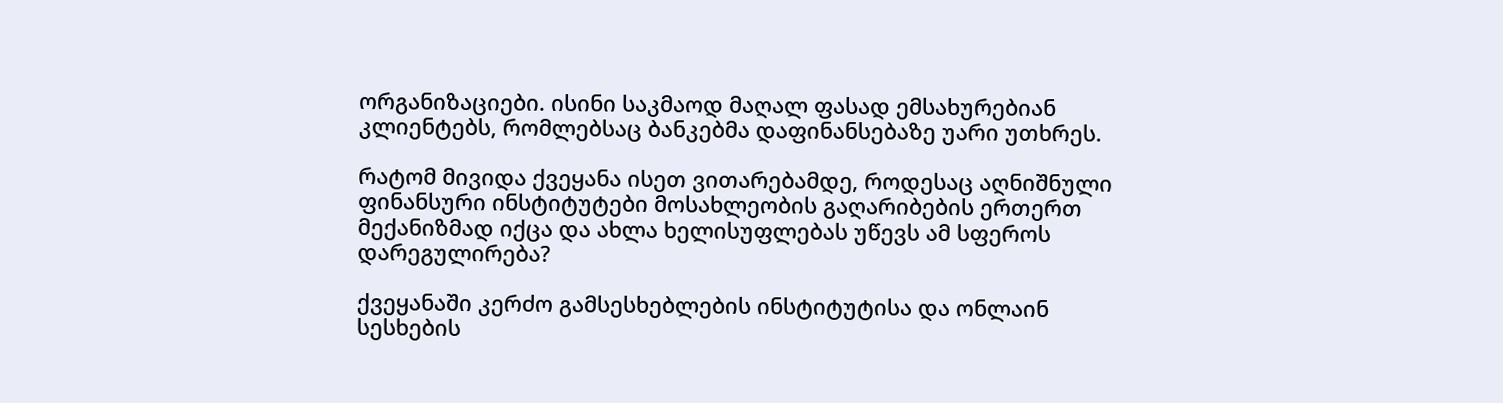ორგანიზაციები. ისინი საკმაოდ მაღალ ფასად ემსახურებიან კლიენტებს, რომლებსაც ბანკებმა დაფინანსებაზე უარი უთხრეს.

რატომ მივიდა ქვეყანა ისეთ ვითარებამდე, როდესაც აღნიშნული ფინანსური ინსტიტუტები მოსახლეობის გაღარიბების ერთერთ მექანიზმად იქცა და ახლა ხელისუფლებას უწევს ამ სფეროს დარეგულირება?

ქვეყანაში კერძო გამსესხებლების ინსტიტუტისა და ონლაინ სესხების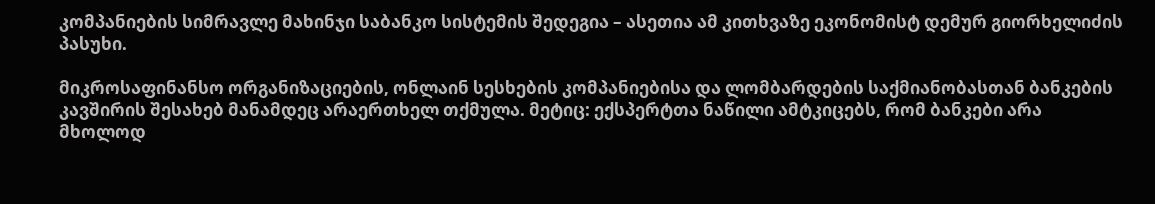კომპანიების სიმრავლე მახინჯი საბანკო სისტემის შედეგია – ასეთია ამ კითხვაზე ეკონომისტ დემურ გიორხელიძის პასუხი.

მიკროსაფინანსო ორგანიზაციების, ონლაინ სესხების კომპანიებისა და ლომბარდების საქმიანობასთან ბანკების კავშირის შესახებ მანამდეც არაერთხელ თქმულა. მეტიც: ექსპერტთა ნაწილი ამტკიცებს, რომ ბანკები არა მხოლოდ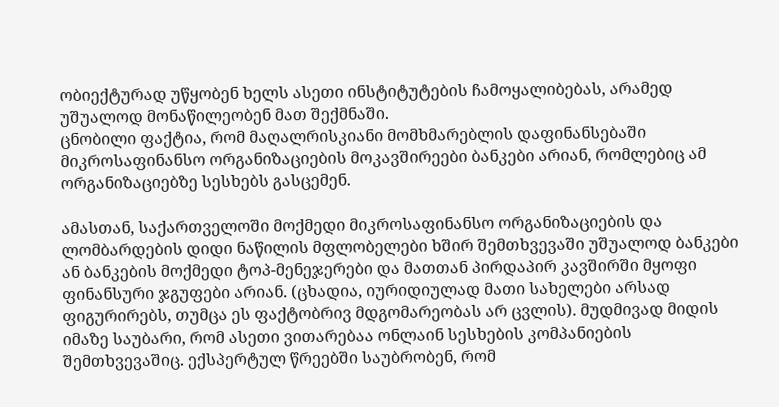ობიექტურად უწყობენ ხელს ასეთი ინსტიტუტების ჩამოყალიბებას, არამედ უშუალოდ მონაწილეობენ მათ შექმნაში.
ცნობილი ფაქტია, რომ მაღალრისკიანი მომხმარებლის დაფინანსებაში მიკროსაფინანსო ორგანიზაციების მოკავშირეები ბანკები არიან, რომლებიც ამ ორგანიზაციებზე სესხებს გასცემენ.

ამასთან, საქართველოში მოქმედი მიკროსაფინანსო ორგანიზაციების და ლომბარდების დიდი ნაწილის მფლობელები ხშირ შემთხვევაში უშუალოდ ბანკები ან ბანკების მოქმედი ტოპ-მენეჯერები და მათთან პირდაპირ კავშირში მყოფი ფინანსური ჯგუფები არიან. (ცხადია, იურიდიულად მათი სახელები არსად ფიგურირებს, თუმცა ეს ფაქტობრივ მდგომარეობას არ ცვლის). მუდმივად მიდის იმაზე საუბარი, რომ ასეთი ვითარებაა ონლაინ სესხების კომპანიების შემთხვევაშიც. ექსპერტულ წრეებში საუბრობენ, რომ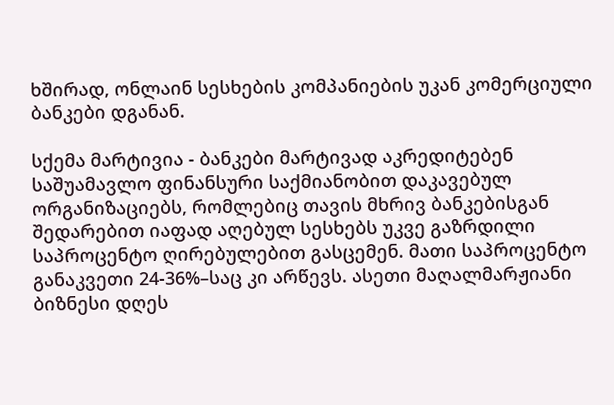ხშირად, ონლაინ სესხების კომპანიების უკან კომერციული ბანკები დგანან.

სქემა მარტივია - ბანკები მარტივად აკრედიტებენ საშუამავლო ფინანსური საქმიანობით დაკავებულ ორგანიზაციებს, რომლებიც თავის მხრივ ბანკებისგან შედარებით იაფად აღებულ სესხებს უკვე გაზრდილი საპროცენტო ღირებულებით გასცემენ. მათი საპროცენტო განაკვეთი 24-36%–საც კი არწევს. ასეთი მაღალმარჟიანი ბიზნესი დღეს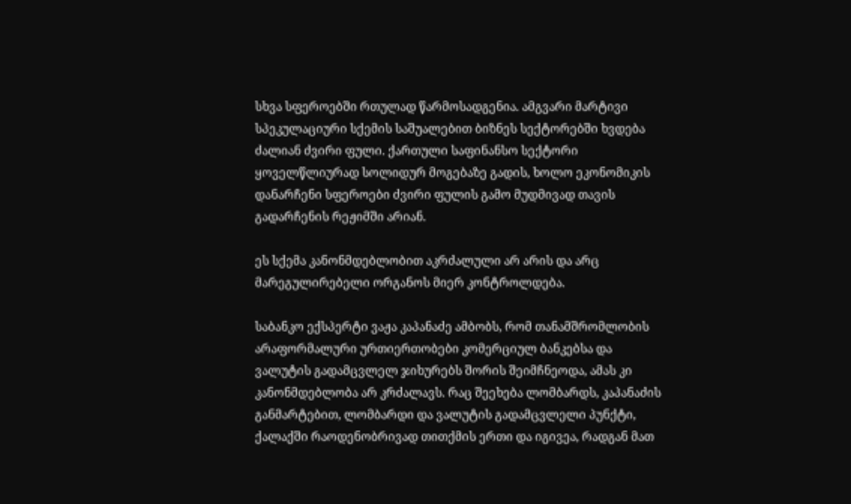სხვა სფეროებში რთულად წარმოსადგენია. ამგვარი მარტივი სპეკულაციური სქემის საშუალებით ბიზნეს სექტორებში ხვდება ძალიან ძვირი ფული. ქართული საფინანსო სექტორი ყოველწლიურად სოლიდურ მოგებაზე გადის, ხოლო ეკონომიკის დანარჩენი სფეროები ძვირი ფულის გამო მუდმივად თავის გადარჩენის რეჟიმში არიან.

ეს სქემა კანონმდებლობით აკრძალული არ არის და არც მარეგულირებელი ორგანოს მიერ კონტროლდება.

საბანკო ექსპერტი ვაჟა კაპანაძე ამბობს, რომ თანამშრომლობის არაფორმალური ურთიერთობები კომერციულ ბანკებსა და ვალუტის გადამცვლელ ჯიხურებს შორის შეიმჩნეოდა, ამას კი კანონმდებლობა არ კრძალავს. რაც შეეხება ლომბარდს, კაპანაძის განმარტებით, ლომბარდი და ვალუტის გადამცვლელი პუნქტი, ქალაქში რაოდენობრივად თითქმის ერთი და იგივეა, რადგან მათ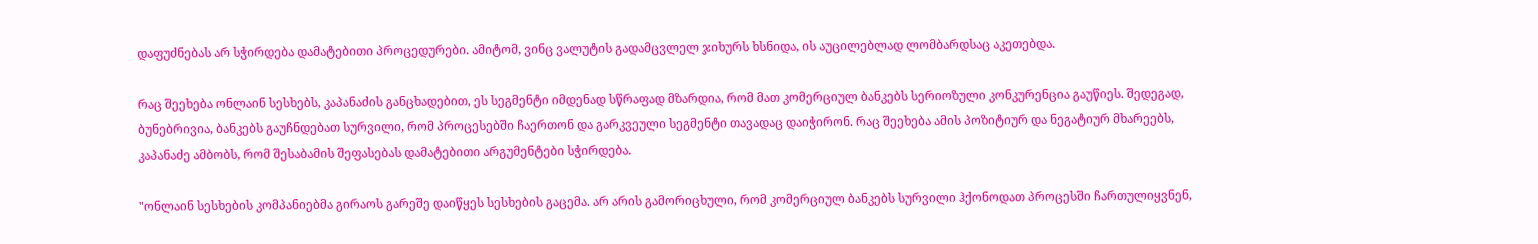დაფუძნებას არ სჭირდება დამატებითი პროცედურები. ამიტომ, ვინც ვალუტის გადამცვლელ ჯიხურს ხსნიდა, ის აუცილებლად ლომბარდსაც აკეთებდა.

რაც შეეხება ონლაინ სესხებს, კაპანაძის განცხადებით, ეს სეგმენტი იმდენად სწრაფად მზარდია, რომ მათ კომერციულ ბანკებს სერიოზული კონკურენცია გაუწიეს. შედეგად, ბუნებრივია, ბანკებს გაუჩნდებათ სურვილი, რომ პროცესებში ჩაერთონ და გარკვეული სეგმენტი თავადაც დაიჭირონ. რაც შეეხება ამის პოზიტიურ და ნეგატიურ მხარეებს, კაპანაძე ამბობს, რომ შესაბამის შეფასებას დამატებითი არგუმენტები სჭირდება.

"ონლაინ სესხების კომპანიებმა გირაოს გარეშე დაიწყეს სესხების გაცემა. არ არის გამორიცხული, რომ კომერციულ ბანკებს სურვილი ჰქონოდათ პროცესში ჩართულიყვნენ,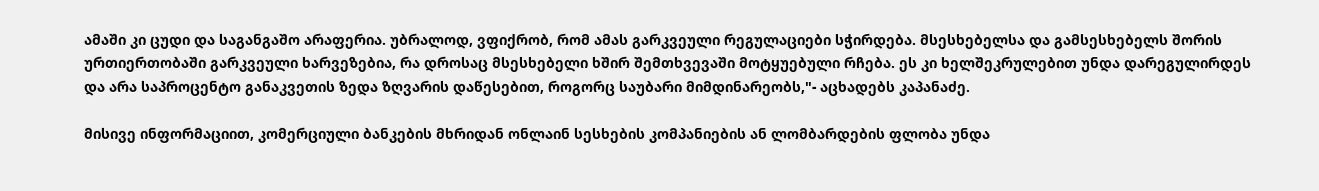ამაში კი ცუდი და საგანგაშო არაფერია. უბრალოდ, ვფიქრობ, რომ ამას გარკვეული რეგულაციები სჭირდება. მსესხებელსა და გამსესხებელს შორის ურთიერთობაში გარკვეული ხარვეზებია, რა დროსაც მსესხებელი ხშირ შემთხვევაში მოტყუებული რჩება. ეს კი ხელშეკრულებით უნდა დარეგულირდეს და არა საპროცენტო განაკვეთის ზედა ზღვარის დაწესებით, როგორც საუბარი მიმდინარეობს,"- აცხადებს კაპანაძე.

მისივე ინფორმაციით, კომერციული ბანკების მხრიდან ონლაინ სესხების კომპანიების ან ლომბარდების ფლობა უნდა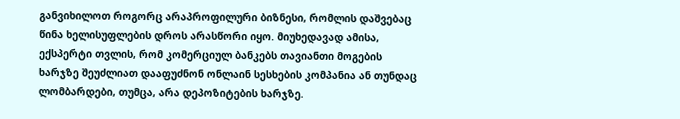განვიხილოთ როგორც არაპროფილური ბიზნესი, რომლის დაშვებაც წინა ხელისუფლების დროს არასწორი იყო. მიუხედავად ამისა, ექსპერტი თვლის, რომ კომერციულ ბანკებს თავიანთი მოგების ხარჯზე შეუძლიათ დააფუძნონ ონლაინ სესხების კომპანია ან თუნდაც ლომბარდები, თუმცა, არა დეპოზიტების ხარჯზე.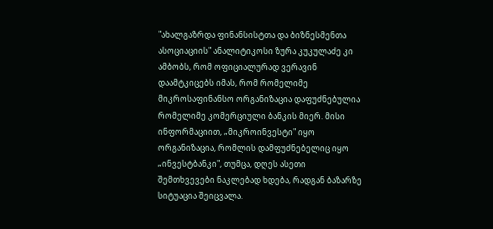"ახალგაზრდა ფინანსისტთა და ბიზნესმენთა ასოციაციის" ანალიტიკოსი ზურა კუკულაძე კი ამბობს, რომ ოფიციალურად ვერავინ დაამტკიცებს იმას, რომ რომელიმე მიკროსაფინანსო ორგანიზაცია დაფუძნებულია რომელიმე კომერციული ბანკის მიერ. მისი ინფორმაციით, „მიკროინვესტი" იყო ორგანიზაცია, რომლის დამფუძნებელიც იყო „ინვესტბანკი", თუმცა, დღეს ასეთი შემთხვევები ნაკლებად ხდება, რადგან ბაზარზე სიტუაცია შეიცვალა.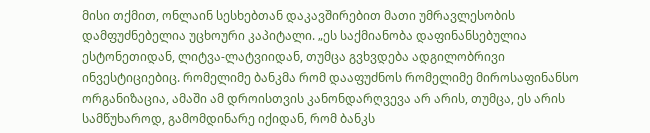მისი თქმით, ონლაინ სესხებთან დაკავშირებით მათი უმრავლესობის დამფუძნებელია უცხოური კაპიტალი. „ეს საქმიანობა დაფინანსებულია ესტონეთიდან, ლიტვა-ლატვიიდან, თუმცა გვხვდება ადგილობრივი ინვესტიციებიც. რომელიმე ბანკმა რომ დააფუძნოს რომელიმე მიროსაფინანსო ორგანიზაცია, ამაში ამ დროისთვის კანონდარღვევა არ არის, თუმცა, ეს არის სამწუხაროდ, გამომდინარე იქიდან, რომ ბანკს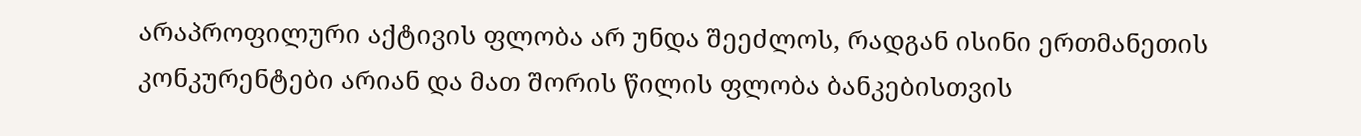არაპროფილური აქტივის ფლობა არ უნდა შეეძლოს, რადგან ისინი ერთმანეთის კონკურენტები არიან და მათ შორის წილის ფლობა ბანკებისთვის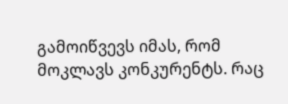გამოიწვევს იმას, რომ მოკლავს კონკურენტს. რაც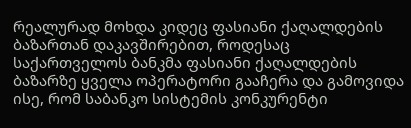რეალურად მოხდა კიდეც ფასიანი ქაღალდების ბაზართან დაკავშირებით, როდესაც საქართველოს ბანკმა ფასიანი ქაღალდების ბაზარზე ყველა ოპერატორი გააჩერა და გამოვიდა ისე, რომ საბანკო სისტემის კონკურენტი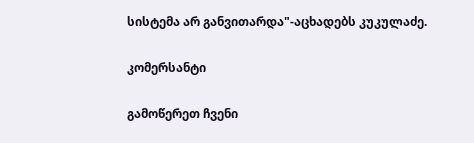სისტემა არ განვითარდა"-აცხადებს კუკულაძე.

კომერსანტი

გამოწერეთ ჩვენი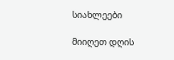სიახლეები

მიიღეთ დღის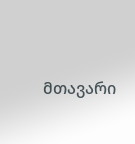მთავარი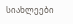სიახლეები